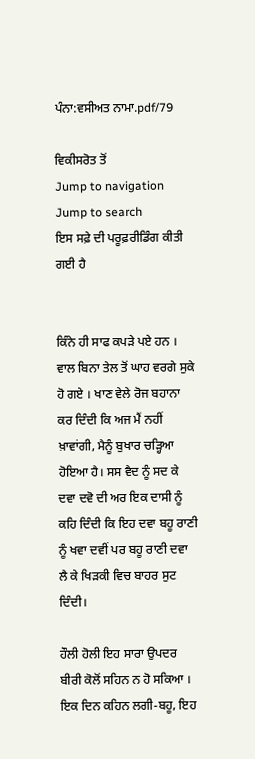ਪੰਨਾ:ਵਸੀਅਤ ਨਾਮਾ.pdf/79

ਵਿਕੀਸਰੋਤ ਤੋਂ
Jump to navigation Jump to search
ਇਸ ਸਫ਼ੇ ਦੀ ਪਰੂਫ਼ਰੀਡਿੰਗ ਕੀਤੀ ਗਈ ਹੈ


ਕਿੰਨੇ ਹੀ ਸਾਫ ਕਪੜੇ ਪਏ ਹਨ । ਵਾਲ ਬਿਨਾ ਤੇਲ ਤੋਂ ਘਾਹ ਵਰਗੇ ਸੁਕੇ ਹੋ ਗਏ । ਖਾਣ ਵੇਲੇ ਰੋਜ ਬਹਾਨਾ ਕਰ ਦਿੰਦੀ ਕਿ ਅਜ ਮੈਂ ਨਹੀਂ ਖ਼ਾਵਾਂਗੀ, ਮੈਨੂੰ ਬੁਖਾਰ ਚੜ੍ਹਿਆ ਹੋਇਆ ਹੈ। ਸਸ ਵੈਦ ਨੂੰ ਸਦ ਕੇ ਦਵਾ ਦਵੋ ਦੀ ਅਰ ਇਕ ਦਾਸੀ ਨੂੰ ਕਹਿ ਦਿੰਦੀ ਕਿ ਇਹ ਦਵਾ ਬਹੂ ਰਾਣੀ ਨੂੰ ਖਵਾ ਦਵੀਂ ਪਰ ਬਹੂ ਰਾਣੀ ਦਵਾ ਲੈ ਕੇ ਖਿੜਕੀ ਵਿਚ ਬਾਹਰ ਸੁਟ ਦਿੰਦੀ।

ਹੌਲੀ ਹੋਲੀ ਇਹ ਸਾਰਾ ਉਪਦਰ ਬੀਰੀ ਕੋਲੋਂ ਸਹਿਨ ਨ ਹੋ ਸਕਿਆ । ਇਕ ਦਿਨ ਕਹਿਨ ਲਗੀ-ਬਹੂ, ਇਹ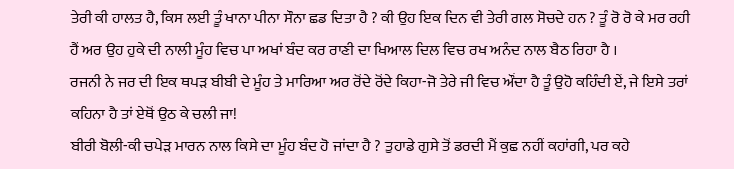ਤੇਰੀ ਕੀ ਹਾਲਤ ਹੈ, ਕਿਸ ਲਈ ਤੂੰ ਖਾਨਾ ਪੀਨਾ ਸੌਨਾ ਛਡ ਦਿਤਾ ਹੈ ? ਕੀ ਉਹ ਇਕ ਦਿਨ ਵੀ ਤੇਰੀ ਗਲ ਸੋਚਦੇ ਹਨ ? ਤੂੰ ਰੋ ਰੋ ਕੇ ਮਰ ਰਹੀ ਹੈਂ ਅਰ ਉਹ ਹੁਕੇ ਦੀ ਨਾਲੀ ਮੂੰਹ ਵਿਚ ਪਾ ਅਖਾਂ ਬੰਦ ਕਰ ਰਾਣੀ ਦਾ ਖਿਆਲ ਦਿਲ ਵਿਚ ਰਖ ਅਨੰਦ ਨਾਲ ਬੈਠ ਰਿਹਾ ਹੈ ।
ਰਜਨੀ ਨੇ ਜਰ ਦੀ ਇਕ ਥਪੜ ਬੀਬੀ ਦੇ ਮੂੰਹ ਤੇ ਮਾਰਿਆ ਅਰ ਰੋਂਦੇ ਰੋਂਦੇ ਕਿਹਾ-ਜੋ ਤੇਰੇ ਜੀ ਵਿਚ ਔਂਦਾ ਹੈ ਤੂੰ ਉਹੋ ਕਹਿੰਦੀ ਏਂ, ਜੇ ਇਸੇ ਤਰਾਂ ਕਹਿਨਾ ਹੈ ਤਾਂ ਏਥੋਂ ਉਠ ਕੇ ਚਲੀ ਜਾ!
ਬੀਰੀ ਬੋਲੀ-ਕੀ ਚਪੇੜ ਮਾਰਨ ਨਾਲ ਕਿਸੇ ਦਾ ਮੂੰਹ ਬੰਦ ਹੋ ਜਾਂਦਾ ਹੈ ? ਤੁਹਾਡੇ ਗੁਸੇ ਤੋਂ ਡਰਦੀ ਮੈਂ ਕੁਛ ਨਹੀਂ ਕਹਾਂਗੀ, ਪਰ ਕਹੇ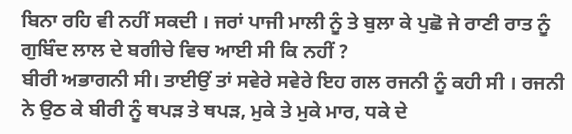ਬਿਨਾ ਰਹਿ ਵੀ ਨਹੀਂ ਸਕਦੀ । ਜਰਾਂ ਪਾਜੀ ਮਾਲੀ ਨੂੰ ਤੇ ਬੁਲਾ ਕੇ ਪੁਛੋ ਜੇ ਰਾਣੀ ਰਾਤ ਨੂੰ ਗੁਬਿੰਦ ਲਾਲ ਦੇ ਬਗੀਚੇ ਵਿਚ ਆਈ ਸੀ ਕਿ ਨਹੀਂ ?
ਬੀਰੀ ਅਭਾਗਨੀ ਸੀ। ਤਾਈਉਂ ਤਾਂ ਸਵੇਰੇ ਸਵੇਰੇ ਇਹ ਗਲ ਰਜਨੀ ਨੂੰ ਕਹੀ ਸੀ । ਰਜਨੀ ਨੇ ਉਠ ਕੇ ਬੀਰੀ ਨੂੰ ਥਪੜ ਤੇ ਥਪੜ, ਮੁਕੇ ਤੇ ਮੁਕੇ ਮਾਰ, ਧਕੇ ਦੇ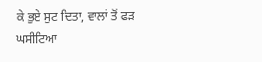ਕੇ ਭੁਏ ਸੁਟ ਦਿਤਾ, ਵਾਲਾਂ ਤੋਂ ਫੜ ਘਸੀਟਿਆ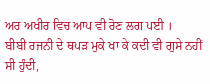ਅਰ ਅਖੀਰ ਵਿਚ ਆਪ ਵੀ ਰੋਣ ਲਗ ਪਈ ।
ਬੀਬੀ ਰਜਨੀ ਦੇ ਥਪੜ ਮੁਕੇ ਖਾ ਕੇ ਕਦੀ ਵੀ ਗੁਸੇ ਨਹੀਂ ਸੀ ਹੁੰਦੀ,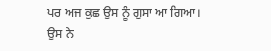ਪਰ ਅਜ ਕੁਛ ਉਸ ਨੂੰ ਗੁਸਾ ਆ ਗਿਆ। ਉਸ ਨੇ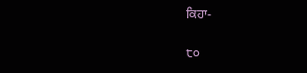ਕਿਹਾ-

੮੦